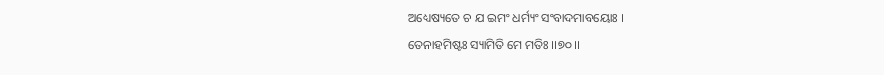ଅଧ୍ୟେଷ୍ୟତେ ଚ ଯ ଇମଂ ଧର୍ମ୍ୟଂ ସଂବାଦମାବୟୋଃ ।
ତେନାହମିଷ୍ଟଃ ସ୍ୟାମିତି ମେ ମତିଃ ।।୭୦।।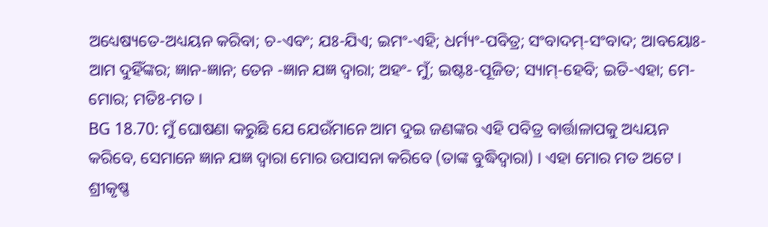ଅଧ୍ୟେଷ୍ୟତେ-ଅଧ୍ୟୟନ କରିବା; ଚ-ଏବଂ; ଯଃ-ଯିଏ; ଇମଂ-ଏହି; ଧର୍ମ୍ୟଂ-ପବିତ୍ର; ସଂବାଦମ୍-ସଂବାଦ; ଆବୟୋଃ-ଆମ ଦୁହିଁଙ୍କର; ଜ୍ଞାନ-ଜ୍ଞାନ; ତେନ -ଜ୍ଞାନ ଯଜ୍ଞ ଦ୍ୱାରା; ଅହଂ- ମୁଁ; ଇଷ୍ଟଃ-ପୂଜିତ; ସ୍ୟାମ୍-ହେବି; ଇତି-ଏହା; ମେ-ମୋର; ମତିଃ-ମତ ।
BG 18.70: ମୁଁ ଘୋଷଣା କରୁଛି ଯେ ଯେଉଁମାନେ ଆମ ଦୁଇ ଜଣଙ୍କର ଏହି ପବିତ୍ର ବାର୍ତ୍ତାଳାପକୁ ଅଧ୍ୟୟନ କରିବେ, ସେମାନେ ଜ୍ଞାନ ଯଜ୍ଞ ଦ୍ୱାରା ମୋର ଉପାସନା କରିବେ (ତାଙ୍କ ବୁଦ୍ଧିଦ୍ୱାରା) । ଏହା ମୋର ମତ ଅଟେ ।
ଶ୍ରୀକୃଷ୍ଣ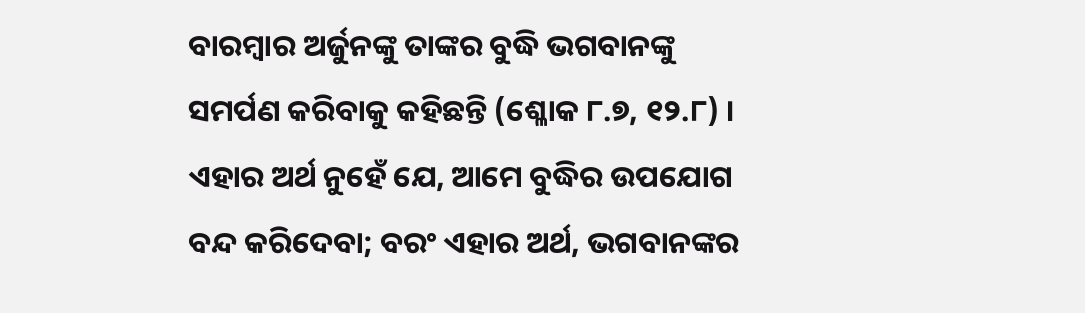ବାରମ୍ବାର ଅର୍ଜୁନଙ୍କୁ ତାଙ୍କର ବୁଦ୍ଧି ଭଗବାନଙ୍କୁ ସମର୍ପଣ କରିବାକୁ କହିଛନ୍ତି (ଶ୍ଳୋକ ୮.୭, ୧୨.୮) । ଏହାର ଅର୍ଥ ନୁହେଁ ଯେ, ଆମେ ବୁଦ୍ଧିର ଉପଯୋଗ ବନ୍ଦ କରିଦେବା; ବରଂ ଏହାର ଅର୍ଥ, ଭଗବାନଙ୍କର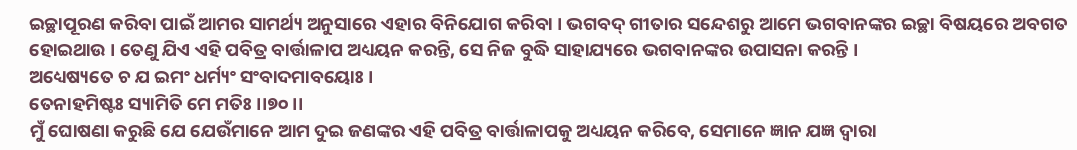ଇଚ୍ଛାପୂରଣ କରିବା ପାଇଁ ଆମର ସାମର୍ଥ୍ୟ ଅନୁସାରେ ଏହାର ବିନିଯୋଗ କରିବା । ଭଗବଦ୍ ଗୀତାର ସନ୍ଦେଶରୁ ଆମେ ଭଗବାନଙ୍କର ଇଚ୍ଛା ବିଷୟରେ ଅବଗତ ହୋଇଥାଉ । ତେଣୁ ଯିଏ ଏହି ପବିତ୍ର ବାର୍ତ୍ତାଳାପ ଅଧ୍ୟୟନ କରନ୍ତି, ସେ ନିଜ ବୁଦ୍ଧି ସାହାଯ୍ୟରେ ଭଗବାନଙ୍କର ଉପାସନା କରନ୍ତି ।
ଅଧ୍ୟେଷ୍ୟତେ ଚ ଯ ଇମଂ ଧର୍ମ୍ୟଂ ସଂବାଦମାବୟୋଃ ।
ତେନାହମିଷ୍ଟଃ ସ୍ୟାମିତି ମେ ମତିଃ ।।୭୦।।
ମୁଁ ଘୋଷଣା କରୁଛି ଯେ ଯେଉଁମାନେ ଆମ ଦୁଇ ଜଣଙ୍କର ଏହି ପବିତ୍ର ବାର୍ତ୍ତାଳାପକୁ ଅଧ୍ୟୟନ କରିବେ, ସେମାନେ ଜ୍ଞାନ ଯଜ୍ଞ ଦ୍ୱାରା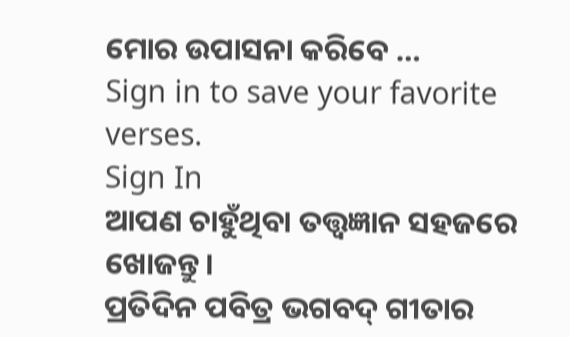ମୋର ଉପାସନା କରିବେ …
Sign in to save your favorite verses.
Sign In
ଆପଣ ଚାହୁଁଥିବା ତତ୍ତ୍ୱଜ୍ଞାନ ସହଜରେ ଖୋଜନ୍ତୁ।
ପ୍ରତିଦିନ ପବିତ୍ର ଭଗବଦ୍ ଗୀତାର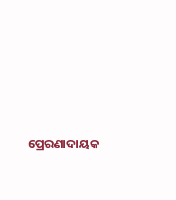ପ୍ରେରଣାଦାୟକ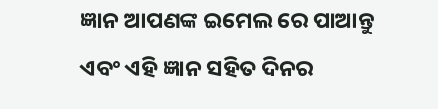ଜ୍ଞାନ ଆପଣଙ୍କ ଇମେଲ ରେ ପାଆନ୍ତୁ ଏବଂ ଏହି ଜ୍ଞାନ ସହିତ ଦିନର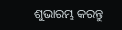ଶୁଭାରମ୍ଭ କରନ୍ତୁ